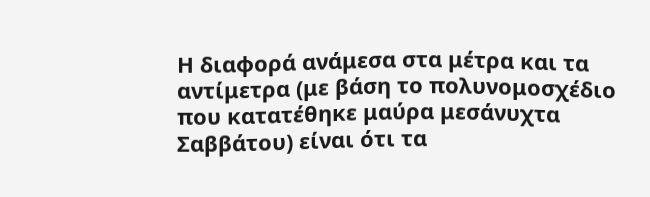Η διαφορά ανάμεσα στα μέτρα και τα αντίμετρα (με βάση το πολυνομοσχέδιο που κατατέθηκε μαύρα μεσάνυχτα Σαββάτου) είναι ότι τα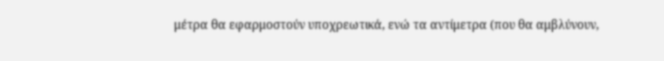μέτρα θα εφαρμοστούν υποχρεωτικά, ενώ τα αντίμετρα (που θα αμβλύνουν,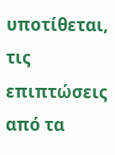υποτίθεται, τις επιπτώσεις από τα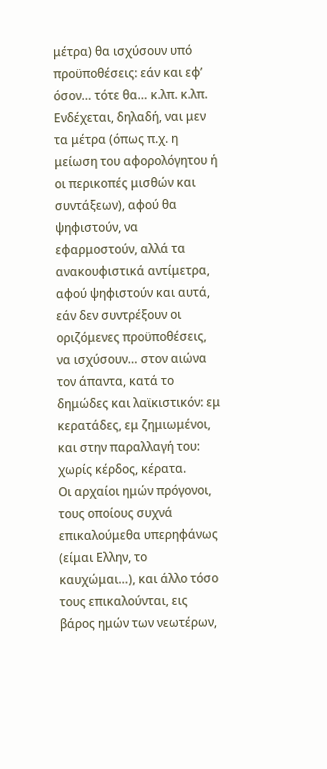μέτρα) θα ισχύσουν υπό προϋποθέσεις: εάν και εφ’ όσον… τότε θα… κ.λπ. κ.λπ.
Ενδέχεται, δηλαδή, ναι μεν τα μέτρα (όπως π.χ. η μείωση του αφορολόγητου ή οι περικοπές μισθών και συντάξεων), αφού θα ψηφιστούν, να εφαρμοστούν, αλλά τα ανακουφιστικά αντίμετρα, αφού ψηφιστούν και αυτά, εάν δεν συντρέξουν οι οριζόμενες προϋποθέσεις, να ισχύσουν… στον αιώνα τον άπαντα, κατά το δημώδες και λαϊκιστικόν: εμ κερατάδες, εμ ζημιωμένοι, και στην παραλλαγή του: χωρίς κέρδος, κέρατα.
Οι αρχαίοι ημών πρόγονοι, τους οποίους συχνά επικαλούμεθα υπερηφάνως (είμαι Ελλην, το καυχώμαι…), και άλλο τόσο τους επικαλούνται, εις βάρος ημών των νεωτέρων,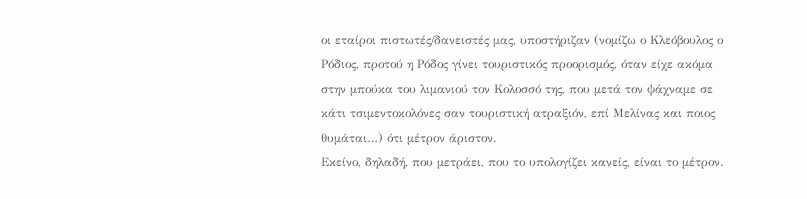οι εταίροι πιστωτές/δανειστές μας, υποστήριζαν (νομίζω ο Κλεόβουλος ο Ρόδιος, προτού η Ρόδος γίνει τουριστικός προορισμός, όταν είχε ακόμα στην μπούκα του λιμανιού τον Κολοσσό της, που μετά τον ψάχναμε σε κάτι τσιμεντοκολόνες σαν τουριστική ατραξιόν, επί Μελίνας και ποιος θυμάται…) ότι μέτρον άριστον.
Εκείνο, δηλαδή, που μετράει, που το υπολογίζει κανείς, είναι το μέτρον.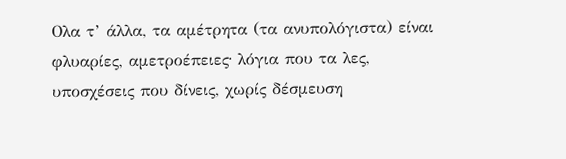Ολα τ’ άλλα, τα αμέτρητα (τα ανυπολόγιστα) είναι φλυαρίες, αμετροέπειες∙ λόγια που τα λες, υποσχέσεις που δίνεις, χωρίς δέσμευση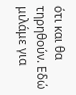ότι και θα τηρηθούν. Εδώ μιλάμε για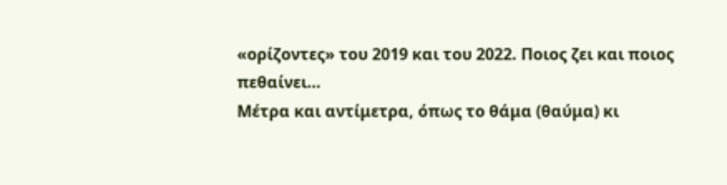«ορίζοντες» του 2019 και του 2022. Ποιος ζει και ποιος πεθαίνει…
Μέτρα και αντίμετρα, όπως το θάμα (θαύμα) κι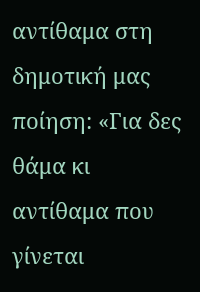αντίθαμα στη δημοτική μας ποίηση: «Για δες θάμα κι αντίθαμα που γίνεται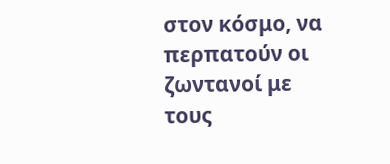στον κόσμο, να περπατούν οι ζωντανοί με τους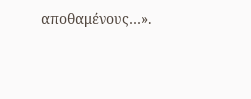αποθαμένους…».